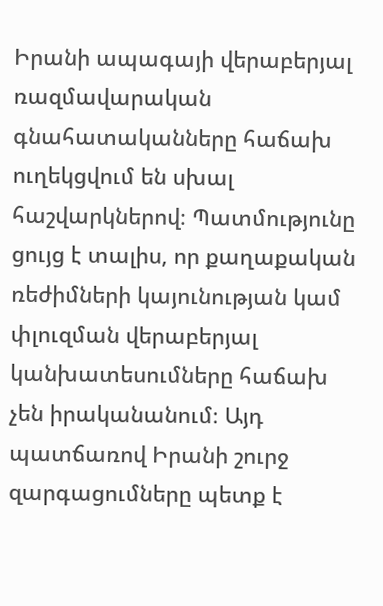Իրանի ապագայի վերաբերյալ ռազմավարական գնահատականները հաճախ ուղեկցվում են սխալ հաշվարկներով։ Պատմությունը ցույց է տալիս, որ քաղաքական ռեժիմների կայունության կամ փլուզման վերաբերյալ կանխատեսումները հաճախ չեն իրականանում։ Այդ պատճառով Իրանի շուրջ զարգացումները պետք է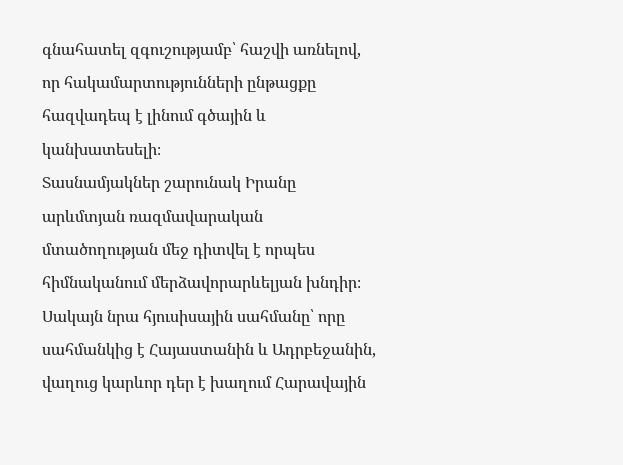գնահատել զգուշությամբ՝ հաշվի առնելով, որ հակամարտությունների ընթացքը հազվադեպ է լինում գծային և կանխատեսելի։
Տասնամյակներ շարունակ Իրանը արևմտյան ռազմավարական մտածողության մեջ դիտվել է որպես հիմնականում մերձավորարևելյան խնդիր։ Սակայն նրա հյուսիսային սահմանը՝ որը սահմանկից է Հայաստանին և Ադրբեջանին, վաղուց կարևոր դեր է խաղում Հարավային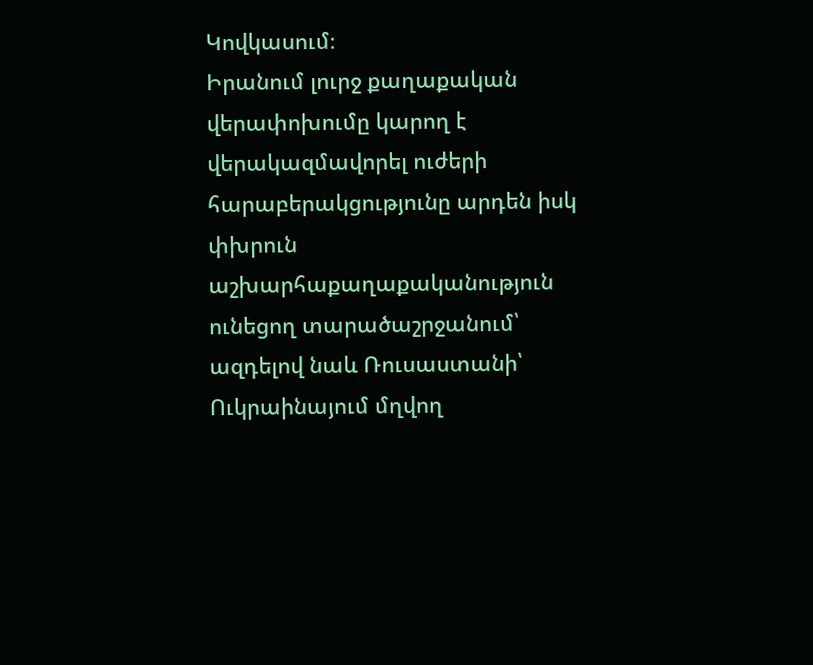Կովկասում։
Իրանում լուրջ քաղաքական վերափոխումը կարող է վերակազմավորել ուժերի հարաբերակցությունը արդեն իսկ փխրուն աշխարհաքաղաքականություն ունեցող տարածաշրջանում՝ ազդելով նաև Ռուսաստանի՝ Ուկրաինայում մղվող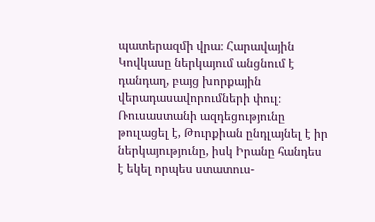պատերազմի վրա։ Հարավային Կովկասը ներկայում անցնում է դանդաղ, բայց խորքային վերադասավորումների փուլ։ Ռուսաստանի ազդեցությունը թուլացել է, Թուրքիան ընդլայնել է իր ներկայությունը, իսկ Իրանը հանդես է եկել որպես ստատուս-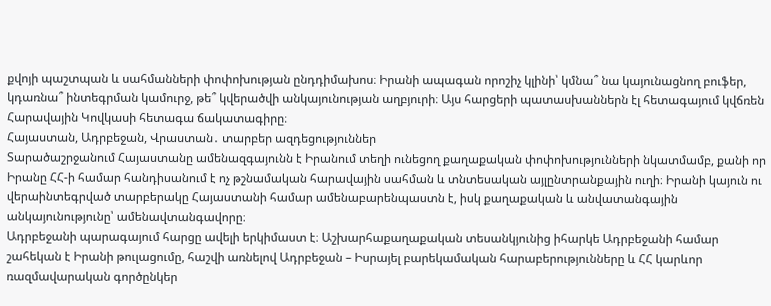քվոյի պաշտպան և սահմանների փոփոխության ընդդիմախոս։ Իրանի ապագան որոշիչ կլինի՝ կմնա՞ նա կայունացնող բուֆեր, կդառնա՞ ինտեգրման կամուրջ, թե՞ կվերածվի անկայունության աղբյուրի։ Այս հարցերի պատասխաններն էլ հետագայում կվճռեն Հարավային Կովկասի հետագա ճակատագիրը։
Հայաստան, Ադրբեջան, Վրաստան․ տարբեր ազդեցություններ
Տարածաշրջանում Հայաստանը ամենազգայունն է Իրանում տեղի ունեցող քաղաքական փոփոխությունների նկատմամբ, քանի որ Իրանը ՀՀ-ի համար հանդիսանում է ոչ թշնամական հարավային սահման և տնտեսական այլընտրանքային ուղի։ Իրանի կայուն ու վերաինտեգրված տարբերակը Հայաստանի համար ամենաբարենպաստն է, իսկ քաղաքական և անվատանգային անկայունությունը՝ ամենավտանգավորը։
Ադրբեջանի պարագայում հարցը ավելի երկիմաստ է։ Աշխարհաքաղաքական տեսանկյունից իհարկե Ադրբեջանի համար շահեկան է Իրանի թուլացումը, հաշվի առնելով Ադրբեջան – Իսրայել բարեկամական հարաբերությունները և ՀՀ կարևոր ռազմավարական գործընկեր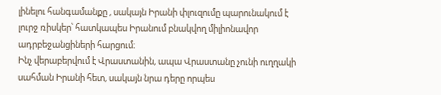լինելու հանգամանքը , սակայն Իրանի փլուզումը պարունակում է լուրջ ռիսկեր՝ հատկապես Իրանում բնակվող միլիոնավոր ադրբեջանցիների հարցում։
Ինչ վերաբերվում է Վրաստանին, ապա Վրաստանը չունի ուղղակի սահման Իրանի հետ, սակայն նրա դերը որպես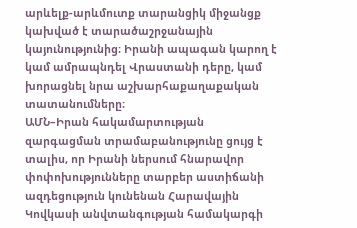արևելք-արևմուտք տարանցիկ միջանցք կախված է տարածաշրջանային կայունությունից։ Իրանի ապագան կարող է կամ ամրապնդել Վրաստանի դերը, կամ խորացնել նրա աշխարհաքաղաքական տատանումները։
ԱՄՆ–Իրան հակամարտության զարգացման տրամաբանությունը ցույց է տալիս, որ Իրանի ներսում հնարավոր փոփոխությունները տարբեր աստիճանի ազդեցություն կունենան Հարավային Կովկասի անվտանգության համակարգի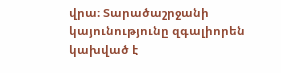վրա։ Տարածաշրջանի կայունությունը զգալիորեն կախված է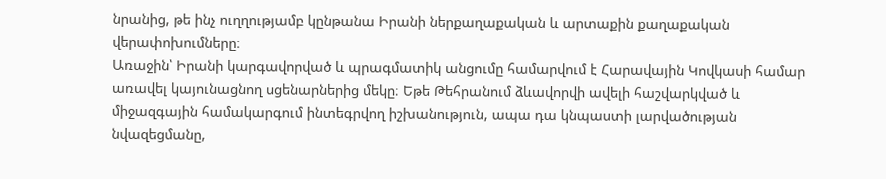նրանից, թե ինչ ուղղությամբ կընթանա Իրանի ներքաղաքական և արտաքին քաղաքական վերափոխումները։
Առաջին՝ Իրանի կարգավորված և պրագմատիկ անցումը համարվում է Հարավային Կովկասի համար առավել կայունացնող սցենարներից մեկը։ Եթե Թեհրանում ձևավորվի ավելի հաշվարկված և միջազգային համակարգում ինտեգրվող իշխանություն, ապա դա կնպաստի լարվածության նվազեցմանը,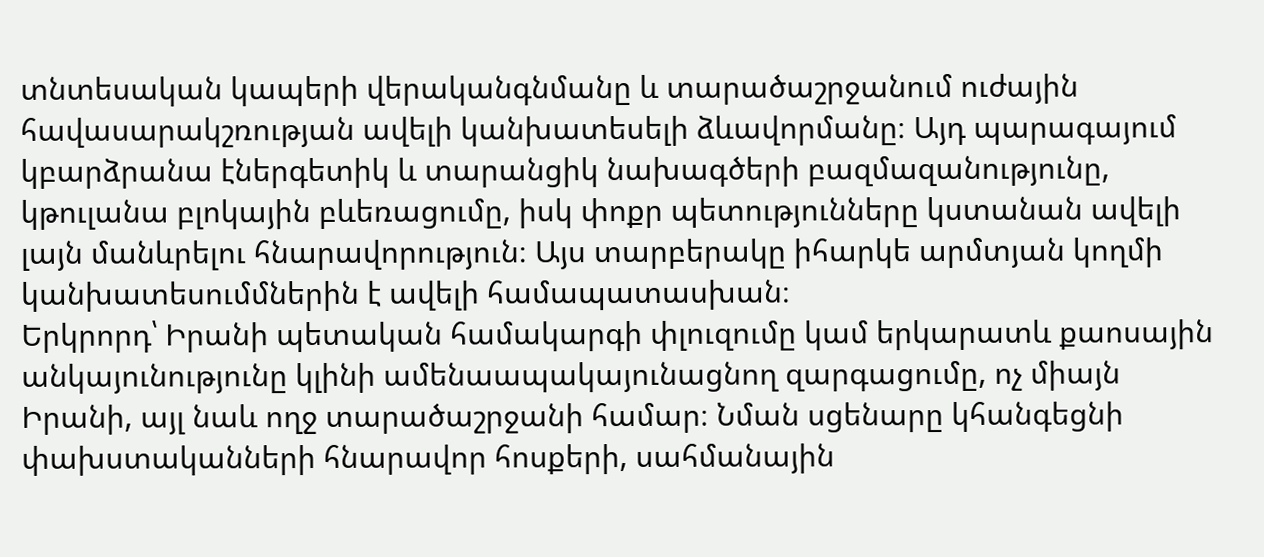տնտեսական կապերի վերականգնմանը և տարածաշրջանում ուժային հավասարակշռության ավելի կանխատեսելի ձևավորմանը։ Այդ պարագայում կբարձրանա էներգետիկ և տարանցիկ նախագծերի բազմազանությունը, կթուլանա բլոկային բևեռացումը, իսկ փոքր պետությունները կստանան ավելի լայն մանևրելու հնարավորություն։ Այս տարբերակը իհարկե արմտյան կողմի կանխատեսումմներին է ավելի համապատասխան։
Երկրորդ՝ Իրանի պետական համակարգի փլուզումը կամ երկարատև քաոսային անկայունությունը կլինի ամենաապակայունացնող զարգացումը, ոչ միայն Իրանի, այլ նաև ողջ տարածաշրջանի համար։ Նման սցենարը կհանգեցնի փախստականների հնարավոր հոսքերի, սահմանային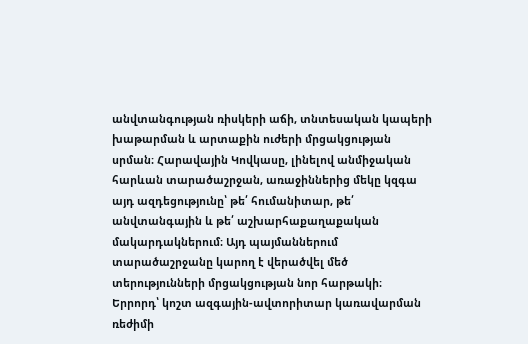անվտանգության ռիսկերի աճի, տնտեսական կապերի խաթարման և արտաքին ուժերի մրցակցության սրման։ Հարավային Կովկասը, լինելով անմիջական հարևան տարածաշրջան, առաջիններից մեկը կզգա այդ ազդեցությունը՝ թե՛ հումանիտար, թե՛ անվտանգային և թե՛ աշխարհաքաղաքական մակարդակներում։ Այդ պայմաններում տարածաշրջանը կարող է վերածվել մեծ տերությունների մրցակցության նոր հարթակի։
Երրորդ՝ կոշտ ազգային-ավտորիտար կառավարման ռեժիմի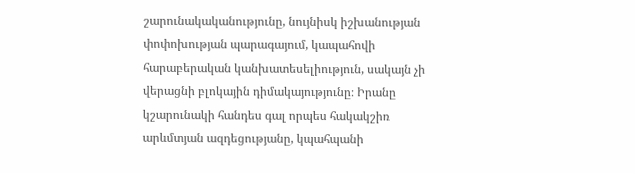շարունակականությունը, նույնիսկ իշխանության փոփոխության պարագայում, կապահովի հարաբերական կանխատեսելիություն, սակայն չի վերացնի բլոկային դիմակայությունը։ Իրանը կշարունակի հանդես գալ որպես հակակշիռ արևմտյան ազդեցությանը, կպահպանի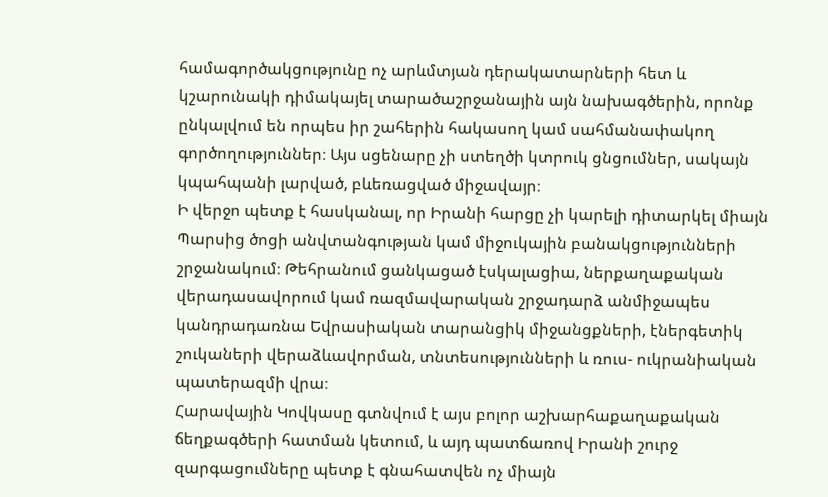համագործակցությունը ոչ արևմտյան դերակատարների հետ և կշարունակի դիմակայել տարածաշրջանային այն նախագծերին, որոնք ընկալվում են որպես իր շահերին հակասող կամ սահմանափակող գործողություններ։ Այս սցենարը չի ստեղծի կտրուկ ցնցումներ, սակայն կպահպանի լարված, բևեռացված միջավայր։
Ի վերջո պետք է հասկանալ, որ Իրանի հարցը չի կարելի դիտարկել միայն Պարսից ծոցի անվտանգության կամ միջուկային բանակցությունների շրջանակում։ Թեհրանում ցանկացած էսկալացիա, ներքաղաքական վերադասավորում կամ ռազմավարական շրջադարձ անմիջապես կանդրադառնա Եվրասիական տարանցիկ միջանցքների, էներգետիկ շուկաների վերաձևավորման, տնտեսությունների և ռուս- ուկրանիական պատերազմի վրա։
Հարավային Կովկասը գտնվում է այս բոլոր աշխարհաքաղաքական ճեղքագծերի հատման կետում, և այդ պատճառով Իրանի շուրջ զարգացումները պետք է գնահատվեն ոչ միայն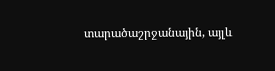տարածաշրջանային, այլև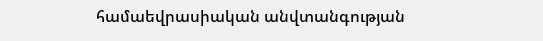համաեվրասիական անվտանգության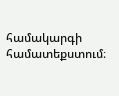համակարգի համատեքստում։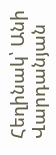Հեղինակ՝ Անի Վարդանյան